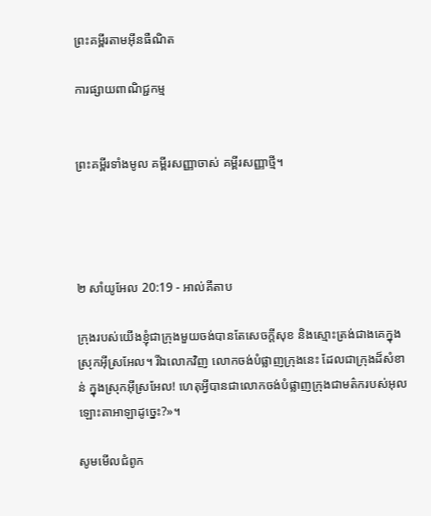ព្រះគម្ពីរតាមអ៊ីនធឺណិត

ការផ្សាយពាណិជ្ជកម្ម


ព្រះគម្ពីរទាំងមូល គម្ពីរសញ្ញាចាស់ គម្ពីរសញ្ញាថ្មី។




២ សាំ‌យូ‌អែល 20:19 - អាល់គីតាប

ក្រុងរបស់យើងខ្ញុំជាក្រុងមួយចង់បានតែសេចក្តីសុខ និងស្មោះត្រង់ជាងគេក្នុងស្រុកអ៊ីស្រ‌អែល។ រីឯលោកវិញ លោកចង់បំផ្លាញក្រុងនេះ ដែលជាក្រុងដ៏សំខាន់ ក្នុងស្រុកអ៊ីស្រ‌អែល! ហេតុអ្វីបានជាលោកចង់បំផ្លាញក្រុងជាមត៌ករបស់អុលឡោះ‌តាអាឡាដូច្នេះ?»។

សូមមើលជំពូក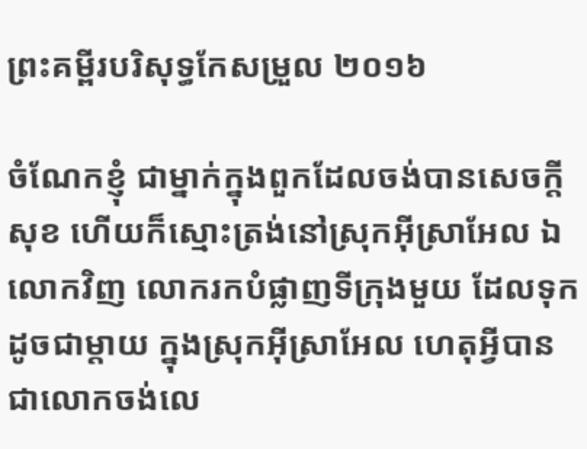ព្រះគម្ពីរបរិសុទ្ធកែសម្រួល ២០១៦

ចំណែកខ្ញុំ ជាម្នាក់ក្នុងពួកដែលចង់បានសេចក្ដីសុខ ហើយក៏ស្មោះត្រង់នៅស្រុកអ៊ីស្រា‌អែល ឯលោកវិញ លោករកបំផ្លាញទីក្រុងមួយ ដែលទុកដូចជាម្តាយ ក្នុងស្រុកអ៊ីស្រា‌អែល ហេតុអ្វីបានជាលោកចង់លេ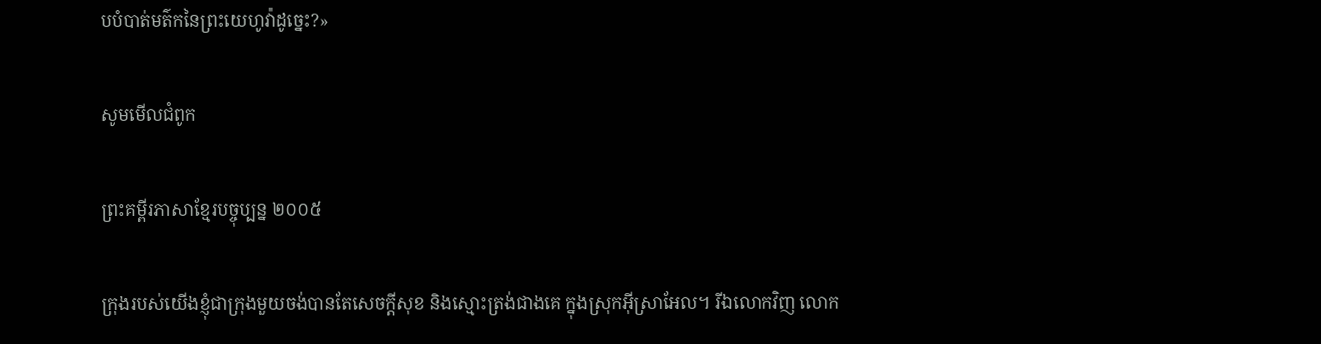បបំបាត់មត៌កនៃព្រះ‌យេហូវ៉ាដូច្នេះ?»

សូមមើលជំពូក

ព្រះគម្ពីរភាសាខ្មែរបច្ចុប្បន្ន ២០០៥

ក្រុងរបស់យើងខ្ញុំជាក្រុងមួយចង់បានតែសេចក្ដីសុខ និងស្មោះត្រង់ជាងគេ ក្នុងស្រុកអ៊ីស្រា‌អែល។ រីឯលោកវិញ លោក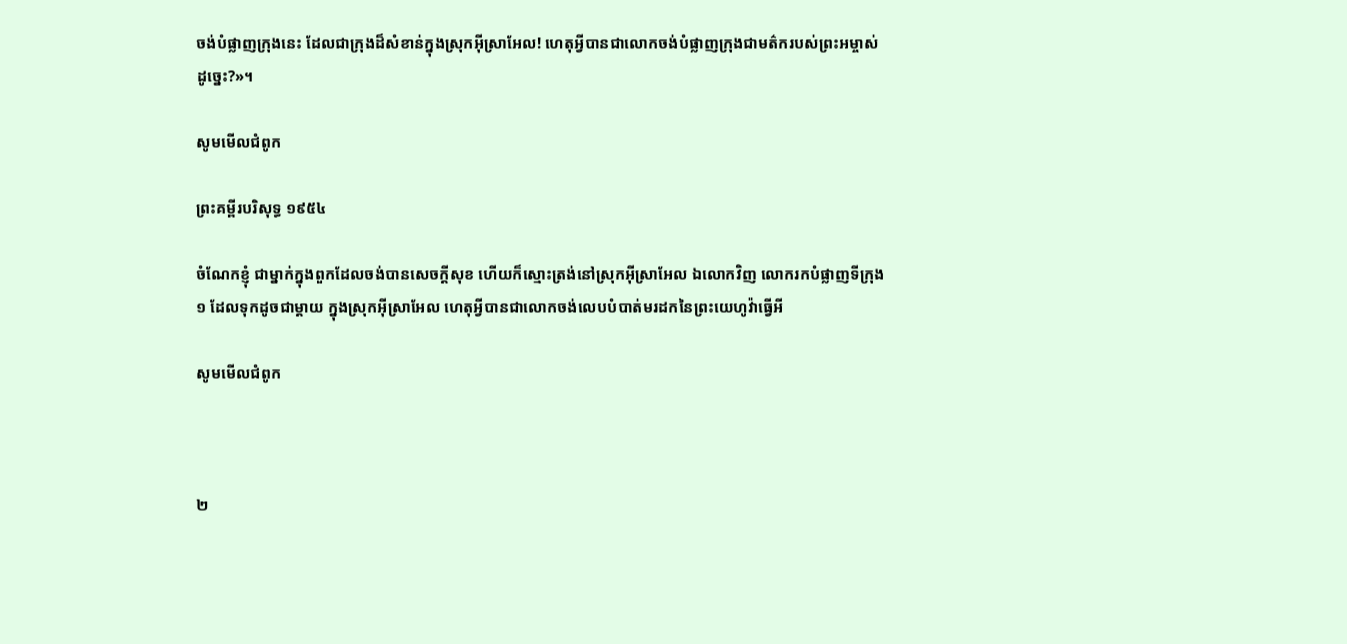ចង់បំផ្លាញក្រុងនេះ ដែលជាក្រុងដ៏សំខាន់ក្នុងស្រុកអ៊ីស្រា‌អែល! ហេតុអ្វីបានជាលោកចង់បំផ្លាញក្រុងជាមត៌ករបស់ព្រះ‌អម្ចាស់ដូច្នេះ?»។

សូមមើលជំពូក

ព្រះគម្ពីរបរិសុទ្ធ ១៩៥៤

ចំណែកខ្ញុំ ជាម្នាក់ក្នុងពួកដែលចង់បានសេចក្ដីសុខ ហើយក៏ស្មោះ‌ត្រង់នៅស្រុកអ៊ីស្រាអែល ឯលោកវិញ លោករកបំផ្លាញទីក្រុង១ ដែលទុកដូចជាម្តាយ ក្នុងស្រុកអ៊ីស្រាអែល ហេតុអ្វីបានជាលោកចង់លេបបំបាត់មរដកនៃព្រះ‌យេហូវ៉ាធ្វើអី

សូមមើលជំពូក



២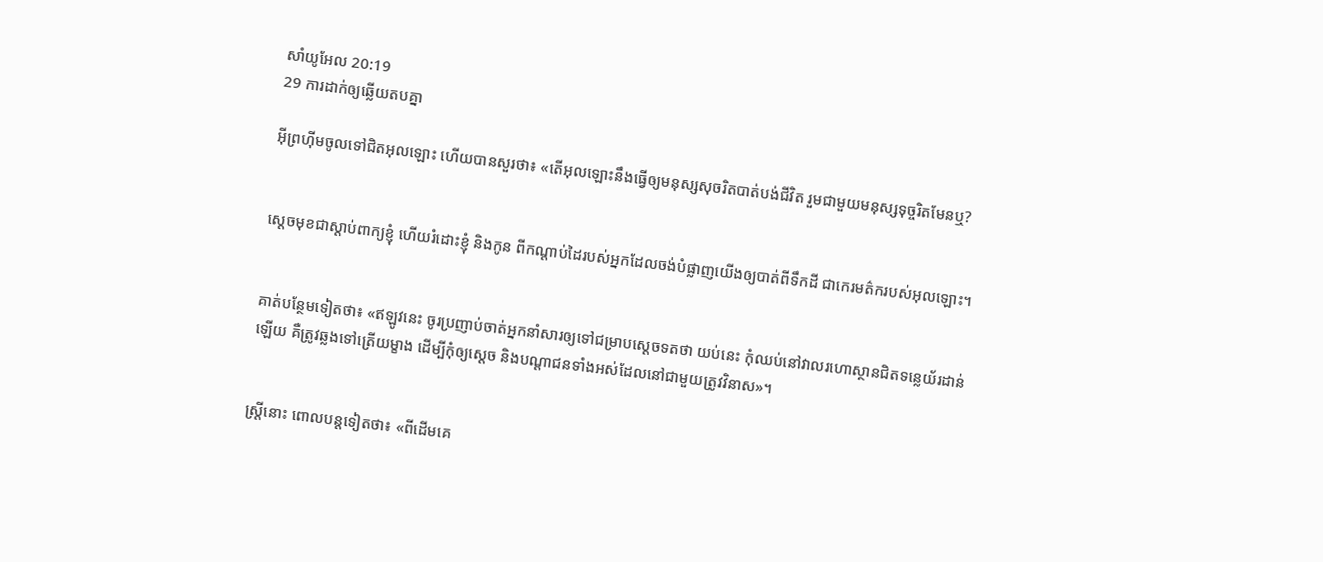សាំ‌យូ‌អែល 20:19
29 ការដាក់ឲ្យឆ្លើយតបគ្នា

អ៊ីព្រហ៊ីមចូលទៅជិតអុលឡោះ ហើយបានសួរថា៖ «តើអុលឡោះនឹងធ្វើឲ្យមនុស្សសុចរិតបាត់បង់ជីវិត រួមជាមួយមនុស្សទុច្ចរិតមែនឬ?


ស្តេចមុខជាស្តាប់ពាក្យខ្ញុំ ហើយរំដោះខ្ញុំ និងកូន ពីកណ្តាប់ដៃរបស់អ្នកដែលចង់បំផ្លាញយើងឲ្យបាត់ពីទឹកដី ជាកេរ‌មត៌ករបស់អុលឡោះ។


គាត់បន្ថែមទៀតថា៖ «ឥឡូវនេះ ចូរប្រញាប់ចាត់អ្នកនាំសារឲ្យទៅជម្រាបស្តេចទតថា យប់នេះ កុំឈប់នៅវាលរហោ‌ស្ថានជិតទន្លេយ័រ‌ដាន់ឡើយ គឺត្រូវឆ្លងទៅត្រើយម្ខាង ដើម្បីកុំឲ្យស្តេច និងបណ្តា‌ជនទាំងអស់ដែលនៅជាមួយត្រូវវិនាស»។


ស្ត្រីនោះ ពោលបន្តទៀតថា៖ «ពីដើមគេ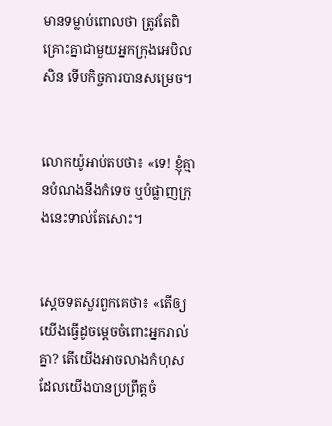មានទម្លាប់ពោលថា ត្រូវតែពិគ្រោះគ្នាជាមួយអ្នកក្រុងអេបិលសិន ទើបកិច្ចការបានសម្រេច។


លោកយ៉ូអាប់តបថា៖ «ទេ! ខ្ញុំគ្មានបំណងនឹងកំទេច ឬបំផ្លាញក្រុងនេះទាល់តែសោះ។


ស្តេចទតសួរពួកគេថា៖ «តើឲ្យយើងធ្វើដូចម្តេចចំពោះអ្នករាល់គ្នា? តើយើងអាចលាងកំហុសដែលយើងបានប្រព្រឹត្តចំ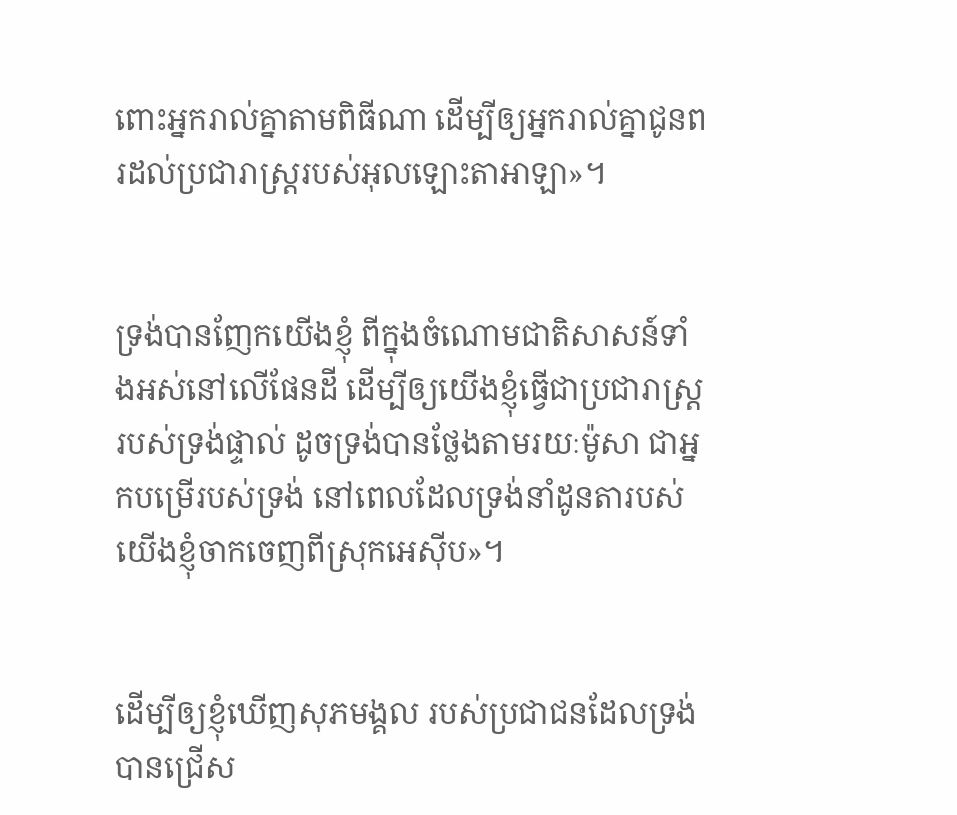ពោះអ្នករាល់គ្នាតាមពិធីណា ដើម្បីឲ្យអ្នករាល់គ្នាជូនពរដល់ប្រជា‌រាស្ត្ររបស់អុលឡោះ‌តាអាឡា»។


ទ្រង់បានញែកយើងខ្ញុំ ពីក្នុងចំណោមជាតិសាសន៍ទាំងអស់នៅលើផែនដី ដើម្បីឲ្យយើងខ្ញុំធ្វើជាប្រជា‌រាស្ត្ររបស់ទ្រង់ផ្ទាល់ ដូចទ្រង់បានថ្លែងតាមរយៈម៉ូសា ជាអ្នកបម្រើរបស់ទ្រង់ នៅពេលដែលទ្រង់នាំដូន‌តារបស់យើងខ្ញុំចាកចេញពីស្រុកអេស៊ីប»។


ដើម្បីឲ្យខ្ញុំឃើញសុភ‌មង្គល របស់ប្រជា‌ជនដែលទ្រង់បានជ្រើស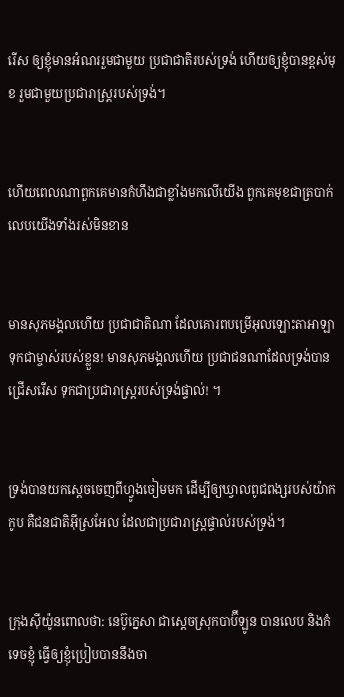រើស ឲ្យខ្ញុំមានអំណររួមជាមួយ ប្រជា‌ជាតិរបស់ទ្រង់ ហើយឲ្យខ្ញុំបានខ្ពស់មុខ រួមជាមួយប្រជា‌រាស្ដ្ររបស់ទ្រង់។


ហើយពេលណាពួកគេមានកំហឹងជាខ្លាំងមកលើយើង ពួកគេមុខជាត្របាក់លេបយើងទាំងរស់មិនខាន


មានសុភ‌មង្គលហើយ ប្រជា‌ជាតិណា ដែលគោរពបម្រើអុលឡោះ‌តាអាឡា ទុកជាម្ចាស់របស់ខ្លួន! មានសុភ‌មង្គលហើយ ប្រជា‌ជនណាដែលទ្រង់បានជ្រើសរើស ទុកជាប្រជា‌រាស្ត្ររបស់ទ្រង់ផ្ទាល់! ។


ទ្រង់បានយកស្ដេចចេញពីហ្វូងចៀមមក ដើម្បីឲ្យឃ្វាលពូជ‌ពង្សរបស់យ៉ាកកូប គឺជន‌ជាតិអ៊ីស្រ‌អែល ដែលជាប្រជា‌រាស្ត្រផ្ទាល់របស់ទ្រង់។


ក្រុងស៊ីយ៉ូនពោលថា: នេប៊ូ‌ក្នេសា ជាស្ដេចស្រុកបាប៊ី‌ឡូន បានលេប និងកំទេចខ្ញុំ ធ្វើឲ្យខ្ញុំប្រៀបបាននឹងចា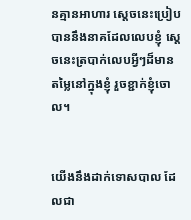នគ្មានអាហារ ស្ដេចនេះប្រៀបបាននឹងនាគដែលលេបខ្ញុំ ស្ដេចនេះត្របាក់លេបអ្វីៗដ៏មានតម្លៃនៅក្នុងខ្ញុំ រួចខ្ជាក់ខ្ញុំចោល។


យើងនឹងដាក់ទោសបាល ដែលជា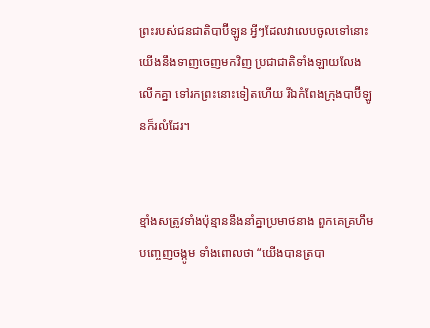ព្រះរបស់ជន‌ជាតិបាប៊ី‌ឡូន អ្វីៗដែលវាលេបចូលទៅនោះ យើងនឹងទាញចេញមកវិញ ប្រជា‌ជាតិទាំង‌ឡាយលែងលើកគ្នា ទៅរកព្រះនោះទៀតហើយ រីឯកំពែងក្រុងបាប៊ី‌ឡូនក៏រលំដែរ។


ខ្មាំងសត្រូវទាំងប៉ុន្មាននឹងនាំគ្នាប្រមាថនាង ពួកគេគ្រហឹម បញ្ចេញចង្កូម ទាំងពោលថា “យើងបានត្របា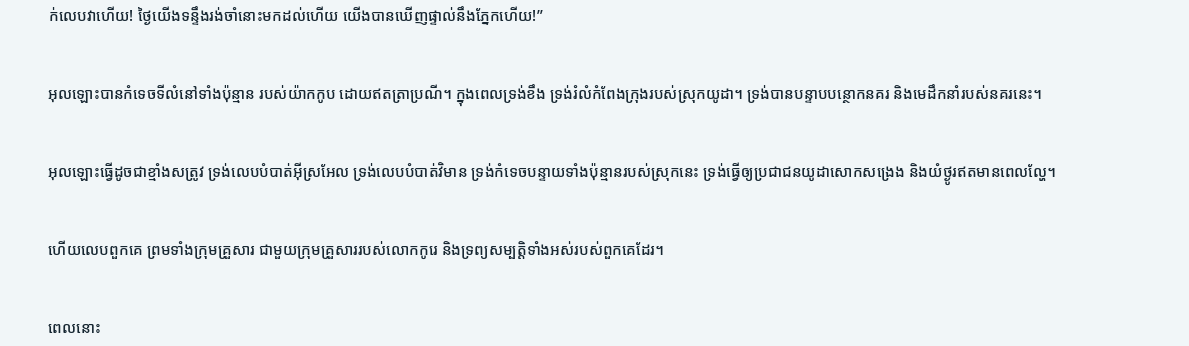ក់លេបវាហើយ! ថ្ងៃយើងទន្ទឹងរង់‌ចាំនោះមកដល់ហើយ យើងបានឃើញផ្ទាល់នឹងភ្នែកហើយ!”


អុលឡោះបានកំទេចទីលំ‌នៅទាំងប៉ុន្មាន របស់យ៉ាកកូប ដោយឥតត្រាប្រណី។ ក្នុងពេលទ្រង់ខឹង ទ្រង់រំលំកំពែងក្រុងរបស់ស្រុកយូដា។ ទ្រង់បានបន្ទាបបន្ថោកនគរ និងមេដឹកនាំរបស់នគរនេះ។


អុលឡោះធ្វើដូចជាខ្មាំងសត្រូវ ទ្រង់លេបបំបាត់អ៊ីស្រ‌អែល ទ្រង់លេបបំបាត់វិមាន ទ្រង់កំទេចបន្ទាយទាំងប៉ុន្មានរបស់ស្រុកនេះ ទ្រង់ធ្វើឲ្យប្រជា‌ជនយូដាសោកសង្រេង និងយំថ្ងូរឥតមានពេលល្ហែ។


ហើយលេបពួកគេ ព្រមទាំងក្រុមគ្រួសារ ជាមួយក្រុមគ្រួសាររបស់លោកកូរេ និងទ្រព្យសម្បត្តិទាំងអស់របស់ពួកគេដែរ។


ពេលនោះ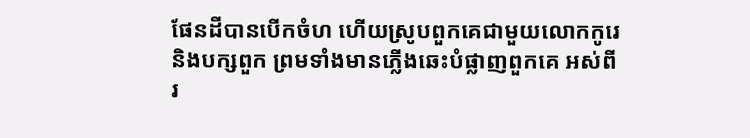ផែនដីបានបើកចំហ ហើយស្រូបពួកគេជាមួយលោកកូរេ និងបក្សពួក ព្រមទាំងមានភ្លើងឆេះបំផ្លាញពួកគេ អស់ពីរ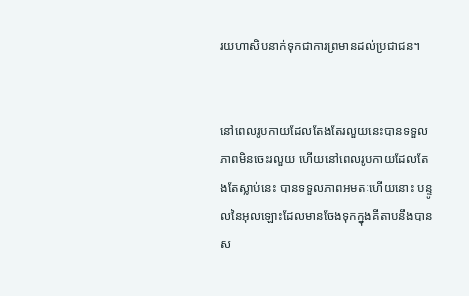រយហាសិបនាក់ទុកជាការព្រមានដល់ប្រជា‌ជន។


នៅពេលរូបកាយដែលតែងតែរលួយនេះបានទទួលភាពមិនចេះរលួយ ហើយនៅពេលរូបកាយដែលតែងតែស្លាប់នេះ បានទទួលភាពអមតៈហើយនោះ បន្ទូលនៃអុលឡោះដែលមានចែងទុកក្នុងគីតាបនឹងបានស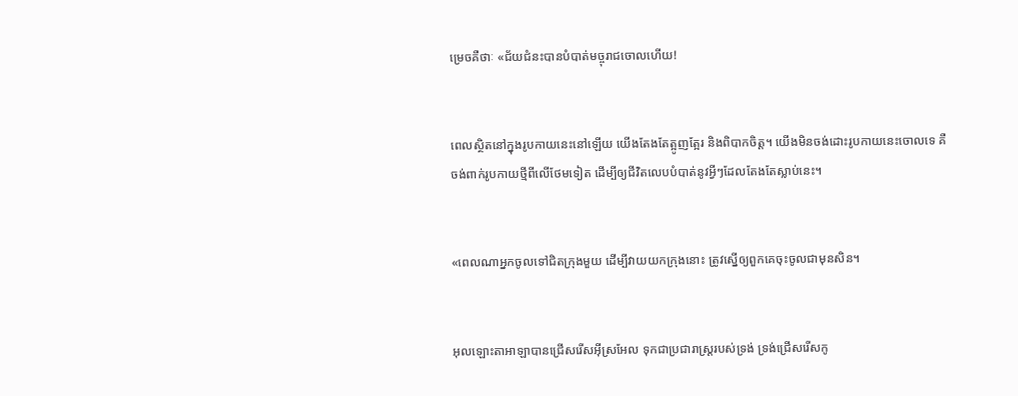ម្រេចគឺថាៈ «ជ័យ‌ជំនះបានបំបាត់មច្ចុរាជចោលហើយ!


ពេលស្ថិតនៅក្នុងរូបកាយនេះនៅឡើយ យើងតែងតែត្អូញ‌ត្អែរ និងពិបាកចិត្ដ។ យើងមិនចង់ដោះរូបកាយនេះចោលទេ គឺចង់ពាក់រូបកាយថ្មីពីលើថែមទៀត ដើម្បីឲ្យជីវិតលេបបំបាត់នូវអ្វីៗដែលតែងតែស្លាប់នេះ។


«ពេលណាអ្នកចូលទៅជិតក្រុងមួយ ដើម្បីវាយយកក្រុងនោះ ត្រូវស្នើឲ្យពួកគេចុះចូលជាមុនសិន។


អុលឡោះ‌តាអាឡាបានជ្រើសរើសអ៊ីស្រ‌អែល ទុកជាប្រជា‌រាស្ត្ររបស់ទ្រង់ ទ្រង់ជ្រើសរើសកូ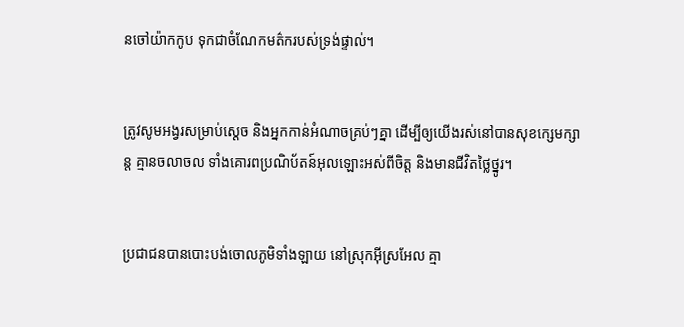នចៅយ៉ាកកូប ទុកជាចំណែកមត៌ករបស់ទ្រង់ផ្ទាល់។


ត្រូវសូម‌អង្វរសម្រាប់ស្ដេច និងអ្នកកាន់អំណាចគ្រប់ៗគ្នា ដើម្បីឲ្យយើងរស់នៅបានសុខក្សេម‌ក្សាន្ដ គ្មានចលាចល ទាំងគោរពប្រណិ‌ប័តន៍អុលឡោះអស់ពីចិត្ដ និងមានជីវិតថ្លៃ‌ថ្នូរ។


ប្រជា‌ជនបានបោះបង់ចោលភូមិទាំង‌ឡាយ នៅស្រុកអ៊ីស្រ‌អែល គ្មា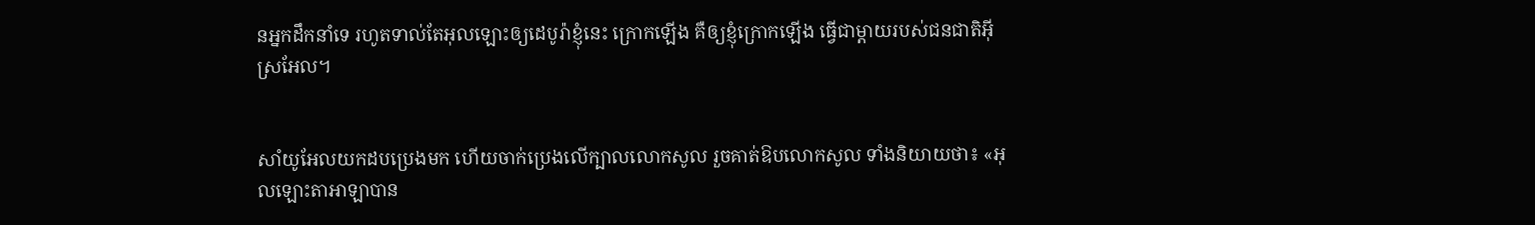នអ្នកដឹកនាំទេ រហូតទាល់តែអុលឡោះឲ្យដេបូ‌រ៉ាខ្ញុំនេះ ក្រោកឡើង គឺឲ្យខ្ញុំក្រោកឡើង ធ្វើជាម្តាយរបស់ជន‌ជាតិអ៊ីស្រ‌អែល។


សាំយូ‌អែលយកដបប្រេងមក ហើយចាក់ប្រេងលើក្បាលលោកសូល រួចគាត់ឱបលោកសូល ទាំងនិយាយថា៖ «អុលឡោះ‌តាអាឡាបាន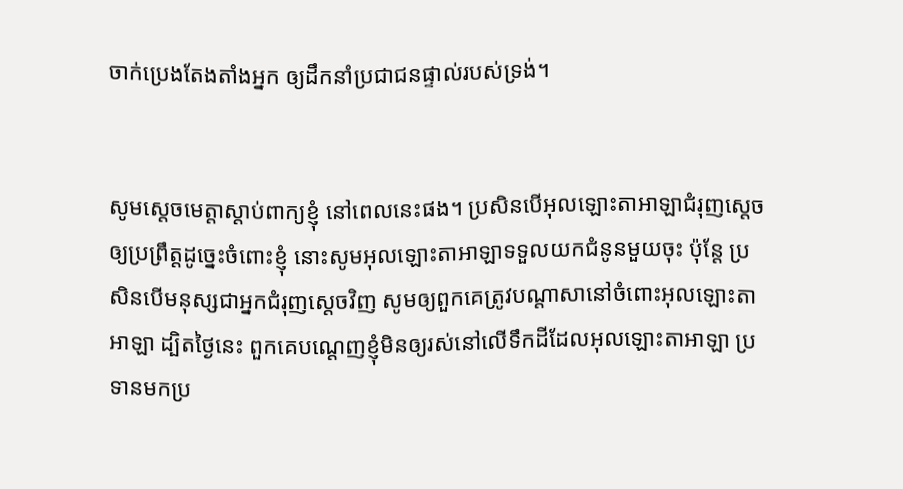ចាក់ប្រេងតែង‌តាំងអ្នក ឲ្យដឹកនាំប្រជា‌ជនផ្ទាល់របស់ទ្រង់។


សូមស្តេចមេត្តាស្តាប់ពាក្យខ្ញុំ នៅពេលនេះផង។ ប្រសិនបើអុលឡោះ‌តាអាឡាជំរុញស្តេចឲ្យប្រព្រឹត្តដូច្នេះចំពោះខ្ញុំ នោះសូមអុលឡោះ‌តាអាឡាទទួលយកជំនូនមួយចុះ ប៉ុន្តែ ប្រសិនបើមនុស្សជាអ្នកជំរុញស្តេចវិញ សូមឲ្យពួកគេត្រូវបណ្តាសានៅចំពោះអុលឡោះ‌តាអាឡា ដ្បិតថ្ងៃនេះ ពួកគេបណ្តេញខ្ញុំមិនឲ្យរស់នៅលើទឹកដីដែលអុលឡោះ‌តាអាឡា ប្រទានមកប្រ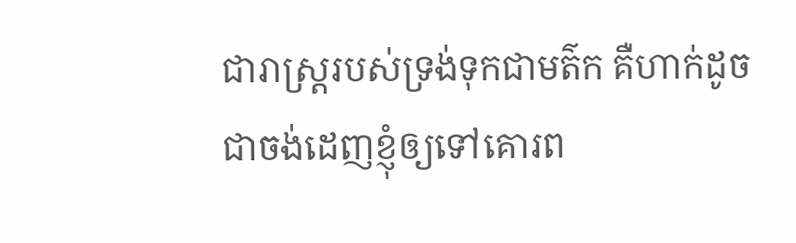ជា‌រាស្ត្ររបស់ទ្រង់ទុកជាមត៌ក គឺហាក់ដូចជាចង់ដេញខ្ញុំឲ្យទៅគោរព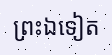ព្រះឯទៀត